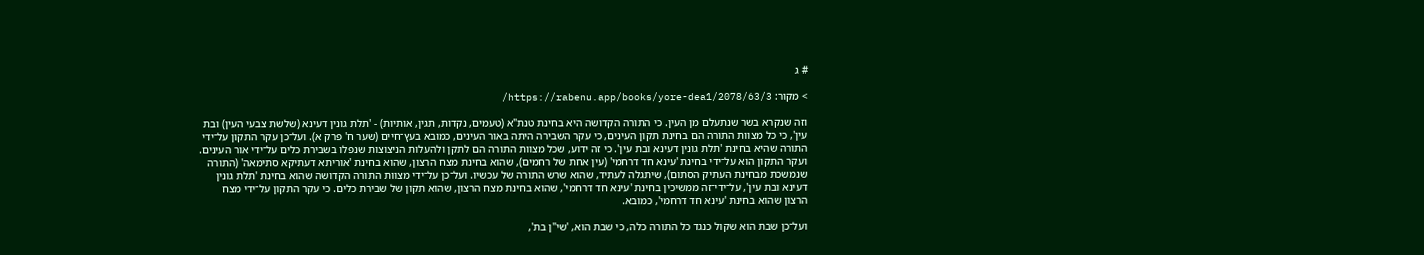# ג

> מקור: https://rabenu.app/books/yore-dea1/2078/63/3/

וזה שנקרא בשר שנתעלם מן העין. כי התורה הקדושה היא בחינת טנת"א (טעמים, נקדות, תגין, אותיות) - 'תלת גונין דעינא (שלשת צבעי העין) ובת עין', כי כל מצוות התורה הם בחינת תקון העינים, כי עקר השבירה היתה באור העינים, כמובא בעץ־חיים (שער ח' פרק א). ועל־כן עקר התקון על־ידי התורה שהיא בחינת 'תלת גונין דעינא ובת עין'. כי זה ידוע, שכל מצוות התורה הם לתקן ולהעלות הניצוצות שנפלו בשבירת כלים על־ידי אור העינים. ועקר התקון הוא על־ידי בחינת 'עינא חד דרחמי' (עין אחת של רחמים), שהוא בחינת מצח הרצון, שהוא בחינת 'אוריתא דעתיקא סתימאה' (התורה שנמשכת מבחינת העתיק הסתום), שיתגלה לעתיד, שהוא שרש התורה של עכשיו. ועל־כן על־ידי מצוות התורה הקדושה שהוא בחינת 'תלת גונין דעינא ובת עין', על־ידי־זה ממשיכין בחינת 'עינא חד דרחמי', שהוא בחינת מצח הרצון, שהוא תקון של שבירת כלים. כי עקר התקון על־ידי מצח הרצון שהוא בחינת 'עינא חד דרחמי', כמובא.

ועל־כן שבת הוא שקול כנגד כל התורה כלה, כי שבת הוא, 'שי"ן בת',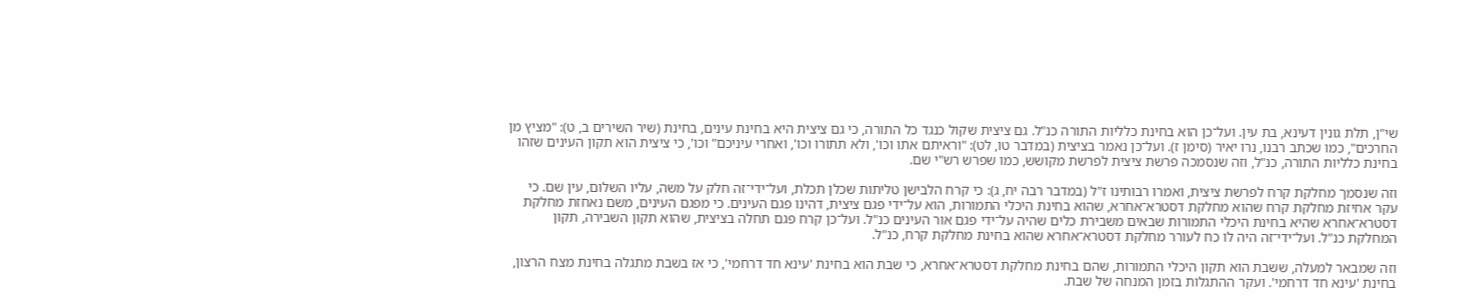שי"ן, תלת גונין דעינא, בת עין. ועל־כן הוא בחינת כלליות התורה כנ"ל. גם ציצית שקול כנגד כל התורה, כי גם ציצית היא בחינת עינים, בחינת (שיר השירים ב, ט): "מציץ מן החרכים", כמו שכתב רבנו, נרו יאיר (סימן ז). ועל־כן נאמר בציצית (במדבר טו, לט): "וראיתם אתו וכו', ולא תתורו וכו', ואחרי עיניכם" וכו', כי ציצית הוא תקון העינים שזהו בחינת כלליות התורה, כנ"ל, וזה שנסמכה פרשת ציצית לפרשת מקושש, כמו שפרש רש"י שם.

וזה שנסמך מחלקת קרח לפרשת ציצית, ואמרו רבותינו ז"ל (במדבר רבה יח, ג): כי קרח הלבישן טליתות שכלן תכלת, ועל־ידי־זה חלק על משה, עליו השלום, עין שם. כי עקר אחיזת מחלקת קרח שהוא מחלקת דסטרא־אחרא, שהוא בחינת היכלי התמורות, הוא על־ידי פגם ציצית, דהינו פגם העינים. כי מפגם העינים, משם נאחזת מחלקת דסטרא־אחרא שהיא בחינת היכלי התמורות שבאים משבירת כלים שהיה על־ידי פגם אור העינים כנ"ל. ועל־כן קרח פגם תחלה בציצית, שהוא תקון השבירה, תקון המחלקת כנ"ל. ועל־ידי־זה היה לו כח לעורר מחלקת דסטרא־אחרא שהוא בחינת מחלקת קרח, כנ"ל.

וזה שמבאר למעלה, ששבת הוא תקון היכלי התמורות, שהם בחינת מחלקת דסטרא־אחרא, כי שבת הוא בחינת 'עינא חד דרחמי', כי אז בשבת מתגלה בחינת מצח הרצון, בחינת 'עינא חד דרחמי'. ועקר ההתגלות בזמן המנחה של שבת.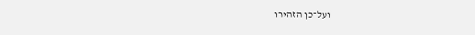ועל־כן הזהירו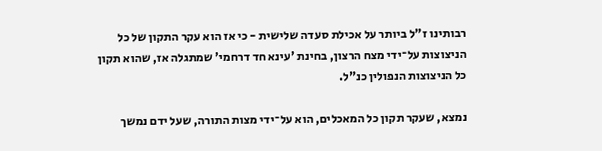רבותינו ז"ל ביותר על אכילת סעדה שלישית - כי אז הוא עקר התקון של כל הניצוצות על־ידי מצח הרצון, בחינת 'עינא חד דרחמי' שמתגלה אז, שהוא תקון כל הניצוצות הנפולין כנ"ל.

נמצא, שעקר תקון כל המאכלים, הוא על־ידי מצות התורה, שעל ידם נמשך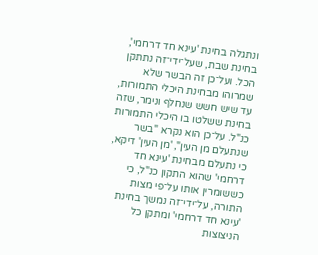ונתגלה בחינת 'עינא חד דרחמי', בחינת שבת, שעל־ידי־זה נתתקן הכל. ועל־כן זה הבשר שלא שמרוהו מבחינת היכלי התמורות, עד שיש חשש שנחלף ונימר, שזה בחינת ששלטו בו היכלי התמורות כנ"ל. על־כן הוא נקרא "בשר שנתעלם מן העין", 'מן העין' דיקא, כי נתעלם מבחינת 'עינא חד דרחמי' שהוא התקון כנ"ל, כי כששומרין אותו על־פי מצות התורה, על־ידי־זה נמשך בחינת 'עינא חד דרחמי' ומתקן כל הניצוצות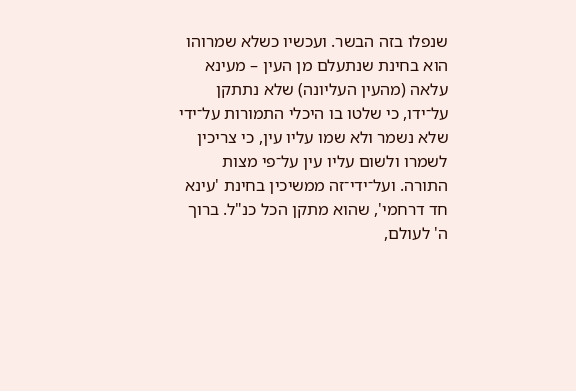שנפלו בזה הבשר. ועכשיו כשלא שמרוהו הוא בחינת שנתעלם מן העין – מעינא עלאה (מהעין העליונה) שלא נתתקן על־ידו, כי שלטו בו היכלי התמורות על־ידי שלא נשמר ולא שמו עליו עין, כי צריכין לשמרו ולשום עליו עין על־פי מצות התורה. ועל־ידי־זה ממשיכין בחינת 'עינא חד דרחמי', שהוא מתקן הכל כנ"ל. ברוך ה' לעולם,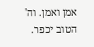אמן ואמן. וה' הטוב יכפר.